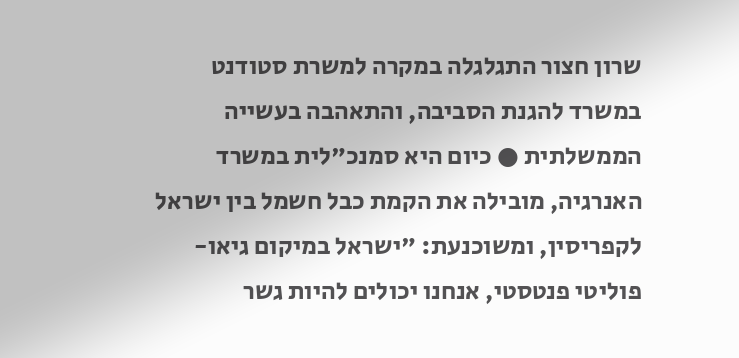שרון חצור התגלגלה במקרה למשרת סטודנט במשרד להגנת הסביבה, והתאהבה בעשייה הממשלתית ● כיום היא סמנכ"לית במשרד האנרגיה, מובילה את הקמת כבל חשמל בין ישראל לקפריסין, ומשוכנעת: "ישראל במיקום גיאו-פוליטי פנטסטי, אנחנו יכולים להיות גשר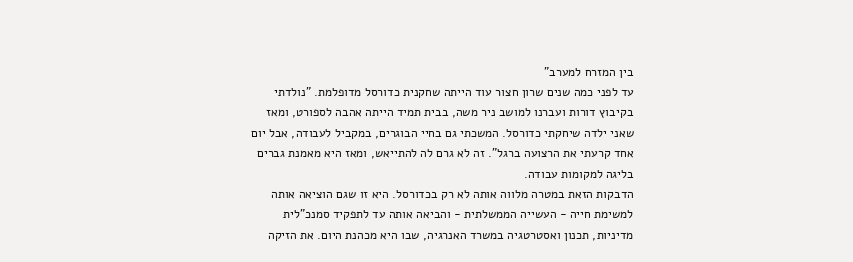בין המזרח למערב"
עד לפני כמה שנים שרון חצור עוד הייתה שחקנית כדורסל מדופלמת. "נולדתי בקיבוץ דורות ועברנו למושב ניר משה, בבית תמיד הייתה אהבה לספורט, ומאז שאני ילדה שיחקתי כדורסל. המשכתי גם בחיי הבוגרים, במקביל לעבודה, אבל יום אחד קרעתי את הרצועה ברגל". זה לא גרם לה להתייאש, ומאז היא מאמנת גברים בליגה למקומות עבודה.
הדבקות הזאת במטרה מלווה אותה לא רק בכדורסל. היא זו שגם הוציאה אותה למשימת חייה - העשייה הממשלתית - והביאה אותה עד לתפקיד סמנכ"לית מדיניות, תכנון ואסטרטגיה במשרד האנרגיה, שבו היא מכהנת היום. את הזיקה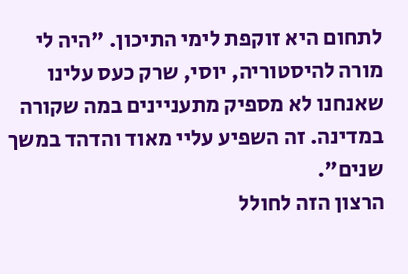לתחום היא זוקפת לימי התיכון. "היה לי מורה להיסטוריה, יוסי, שרק כעס עלינו שאנחנו לא מספיק מתעניינים במה שקורה במדינה. זה השפיע עליי מאוד והדהד במשך שנים".
הרצון הזה לחולל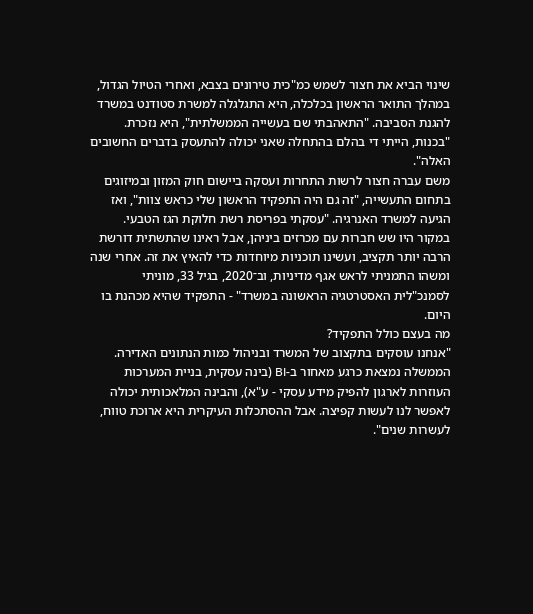שינוי הביא את חצור לשמש כמ"כית טירונים בצבא, ואחרי הטיול הגדול, במהלך התואר הראשון בכלכלה, היא התגלגלה למשרת סטודנט במשרד להגנת הסביבה. "התאהבתי שם בעשייה הממשלתית", היא נזכרת. "בכנות, הייתי די בהלם בהתחלה שאני יכולה להתעסק בדברים החשובים האלה".
משם עברה חצור לרשות התחרות ועסקה ביישום חוק המזון ובמיזוגים בתחום התעשייה, "זה גם היה התפקיד הראשון שלי כראש צוות", ואז הגיעה למשרד האנרגיה. "עסקתי בפריסת רשת חלוקת הגז הטבעי. במקור היו שש חברות עם מכרזים ביניהן, אבל ראינו שהתשתית דורשת הרבה יותר תקציב, ועשינו תוכניות מיוחדות כדי להאיץ את זה. אחרי שנה ומשהו התמניתי לראש אגף מדיניות, וב־2020, בגיל 33, מוניתי לסמנכ"לית האסטרטגיה הראשונה במשרד" - התפקיד שהיא מכהנת בו היום.
מה בעצם כולל התפקיד?
"אנחנו עוסקים בתקצוב של המשרד ובניהול כמות הנתונים האדירה. הממשלה נמצאת כרגע מאחור ב-BI (בינה עסקית, בניית המערכות העוזרות לארגון להפיק מידע עסקי - ע"א), והבינה המלאכותית יכולה לאפשר לנו לעשות קפיצה. אבל ההסתכלות העיקרית היא ארוכת טווח, לעשרות שנים".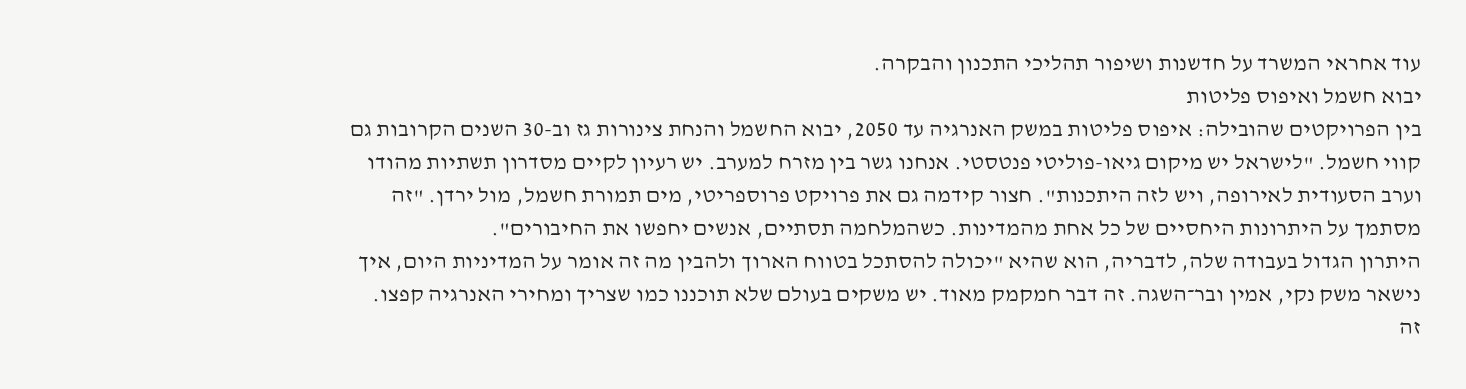עוד אחראי המשרד על חדשנות ושיפור תהליכי התכנון והבקרה.
יבוא חשמל ואיפוס פליטות
בין הפרויקטים שהובילה: איפוס פליטות במשק האנרגיה עד 2050, יבוא החשמל והנחת צינורות גז וב-30 השנים הקרובות גם קווי חשמל. "לישראל יש מיקום גיאו-פוליטי פנטסטי. אנחנו גשר בין מזרח למערב. יש רעיון לקיים מסדרון תשתיות מהודו וערב הסעודית לאירופה, ויש לזה היתכנות". חצור קידמה גם את פרויקט פרוספריטי, מים תמורת חשמל, מול ירדן. "זה מסתמך על היתרונות היחסיים של כל אחת מהמדינות. כשהמלחמה תסתיים, אנשים יחפשו את החיבורים".
היתרון הגדול בעבודה שלה, לדבריה, הוא שהיא "יכולה להסתכל בטווח הארוך ולהבין מה זה אומר על המדיניות היום, איך נישאר משק נקי, אמין ובר־השגה. זה דבר חמקמק מאוד. יש משקים בעולם שלא תוכננו כמו שצריך ומחירי האנרגיה קפצו. זה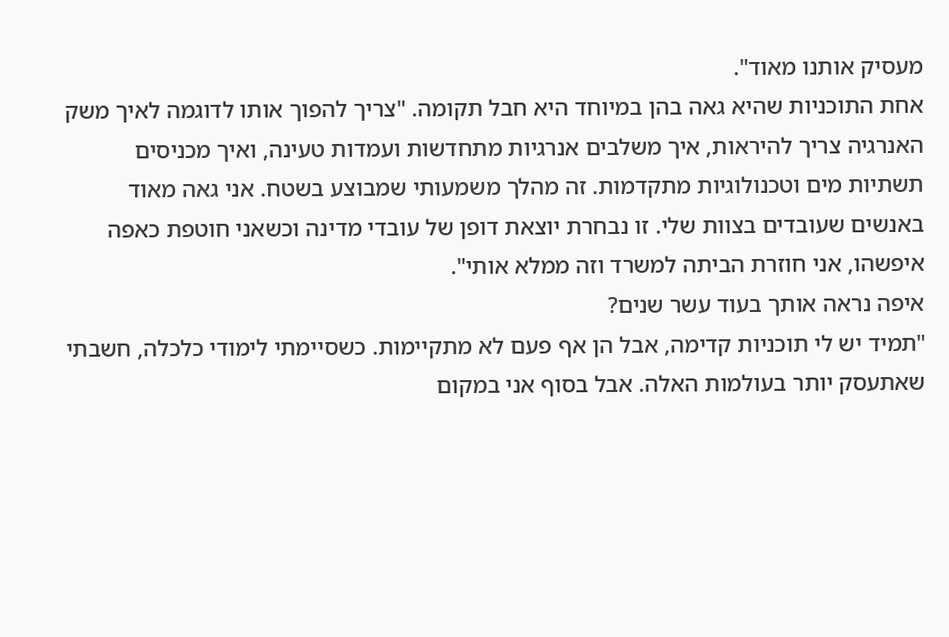מעסיק אותנו מאוד".
אחת התוכניות שהיא גאה בהן במיוחד היא חבל תקומה. "צריך להפוך אותו לדוגמה לאיך משק האנרגיה צריך להיראות, איך משלבים אנרגיות מתחדשות ועמדות טעינה, ואיך מכניסים תשתיות מים וטכנולוגיות מתקדמות. זה מהלך משמעותי שמבוצע בשטח. אני גאה מאוד באנשים שעובדים בצוות שלי. זו נבחרת יוצאת דופן של עובדי מדינה וכשאני חוטפת כאפה איפשהו, אני חוזרת הביתה למשרד וזה ממלא אותי".
איפה נראה אותך בעוד עשר שנים?
"תמיד יש לי תוכניות קדימה, אבל הן אף פעם לא מתקיימות. כשסיימתי לימודי כלכלה, חשבתי שאתעסק יותר בעולמות האלה. אבל בסוף אני במקום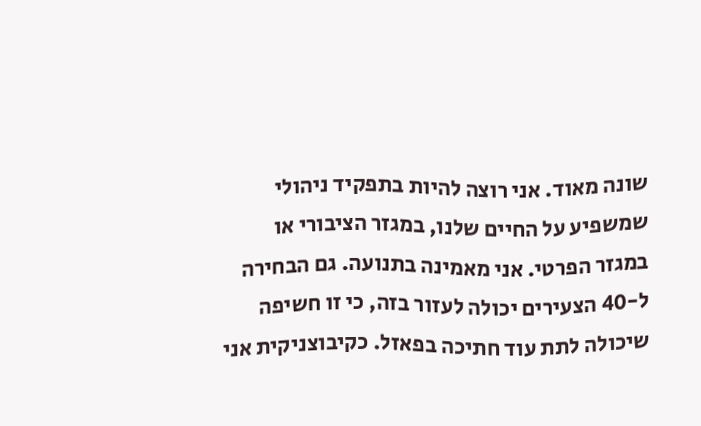שונה מאוד. אני רוצה להיות בתפקיד ניהולי שמשפיע על החיים שלנו, במגזר הציבורי או במגזר הפרטי. אני מאמינה בתנועה. גם הבחירה ל-40 הצעירים יכולה לעזור בזה, כי זו חשיפה שיכולה לתת עוד חתיכה בפאזל. כקיבוצניקית אני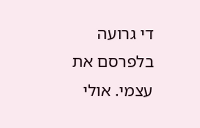די גרועה בלפרסם את עצמי. אולי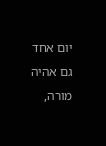יום אחד גם אהיה מורה,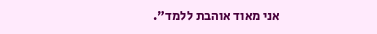אני מאוד אוהבת ללמד".